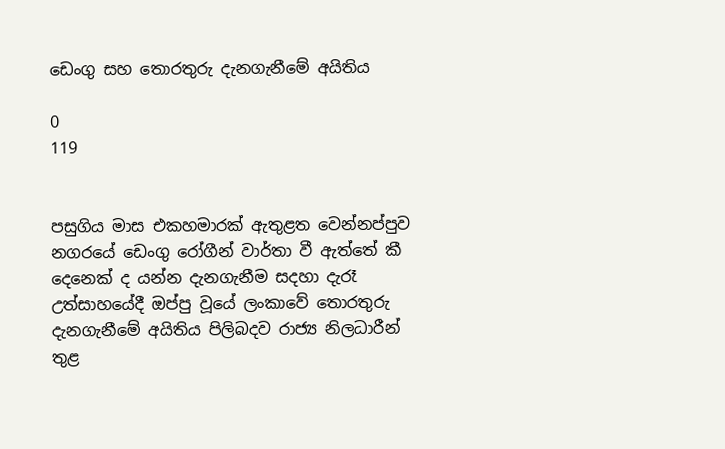ඩෙංගු සහ තොරතුරු දැනගැනීමේ අයිතිය

0
119


පසුගිය මාස එකහමාරක් ඇතුළත වෙන්නප්පුව නගරයේ ඩෙංගු රෝගීන් වාර්තා වී ඇත්තේ කී දෙනෙක් ද යන්න දැනගැනීම සදහා දැරෑ උත්සාහයේදී ඔප්පු වූයේ ලංකාවේ තොරතුරු දැනගැනීමේ අයිතිය පිලිබදව රාජ්‍ය නිලධාරීන් තුළ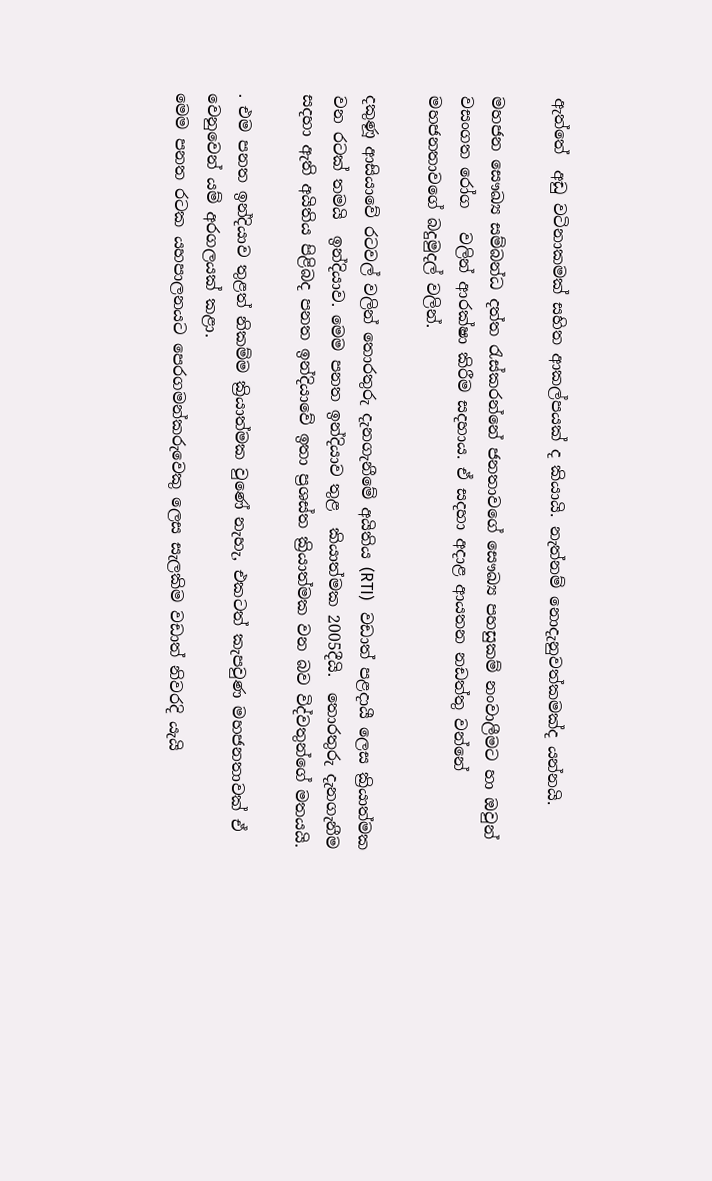ඇත්තේ  අඩු වටිනාකමක් සහිත ආකල්පයක් ද කියායි. නැත්නම් නොදැනුවත්කමක්ද යන්නයි.

මහජන සෞඛ්‍ය සම්බන්ධ දත්ත රැස්කරන්නේ ජනතාවගේ සෞඛ්‍ය පහසුකම් නංවාලීමට හා ඔවුන් වසංගත රෝග   වලින් ආරක්ෂා කිරීම සදහාය. ඒ සදහා අදාළ ආයතන නඩත්තු වන්නේ මහජනතාවගේ බදුමුදල් වලින්.

දකුණූ ආසියාවේ රටවල් වලින් තොරතුරු දැනගැනීමේ අයිතිය (RTI)   වඩාත් පළදායී ලෙස ක්‍රියාත්මක වන රටක් තමයි  ඉන්දියාව. මෙම පනත ඉන්දියාව තුළ  කියාත්මක 2005දීයි.  තොරතුරු දැනගැනීම සදහා ඇති අයිතිය පිළිබද පනත ඉන්දියාවේ ඉතා ප්‍රශස්ත ක්‍රියාත්මක වන බව විද්වතුන්ගේ මතයයි.

. එම පනත ඉන්දියාව තුළත් නිකම්ම ක්‍රියාත්මක වුණේ නැහැ, එකටත් කැපවුණ මහජනතාවක් ඒ වෙනුවෙන් යම් අරගලයක් කළා.
මෙම පනත රටක යහපාලනයට පෙරගමන්කරුවෙකු ලෙස සැලකිම වඩාත් නිවරදි යැයි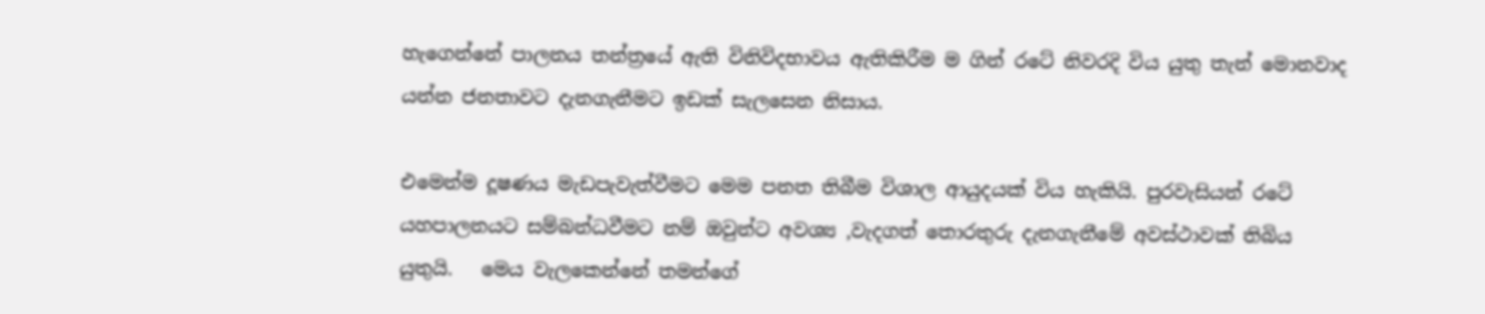හැගෙන්නේ පාලනය තන්ත්‍රයේ ඇති විනිවිදභාවය ඇතිකිරීම ම ගින් රටේ නිවරදි විය යුතු තැන් මොනවාද යන්න ජනතාවට දැනගැනීමට ඉඩක් සැලසෙන නිසාය.

එමෙන්ම දූෂණය මැඩපැවැත්වීමට මෙම පනත තිබීම විශාල ආයුදයක් විය හැකියි. පුරවැසියන් රටේ යහපාලනයට සම්බන්ධවීමට නම් ඔවුන්ට අවශ්‍ය ,වැදගත් තොරතුරු දැනගැනීමේ අවස්ථාවක් තිබිය යුතුයි.   මෙය වැලකෙන්නේ තමන්ගේ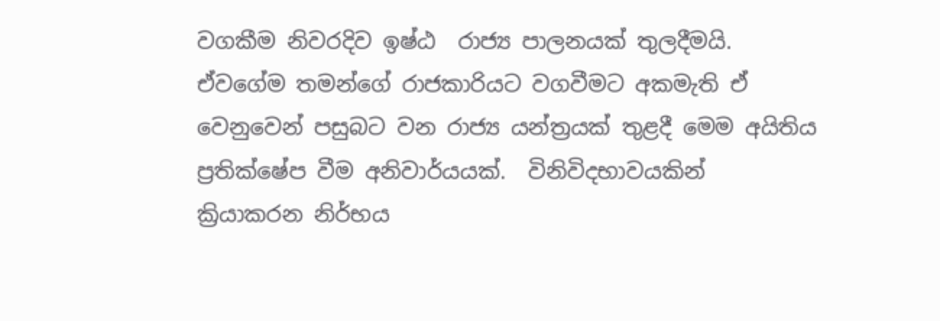වගකීම නිවරදිව ඉෂ්ඨ  රාජ්‍ය පාලනයක් තුලදීමයි. ඒවගේම තමන්ගේ රාජකාරියට වගවීමට අකමැති ඒ වෙනුවෙන් පසුබට වන රාජ්‍ය යන්ත්‍රයක් තුළදී මෙම අයිතිය ප්‍රතික්ෂේප වීම අනිවාර්යයක්.  විනිවිදභාවයකින් ක්‍රියාකරන නිර්භය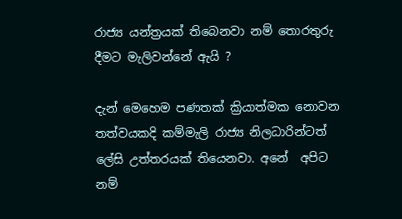රාජ්‍ය යන්ත්‍රයක් තිබෙනවා නම් තොරතුරු දීමට මැලිවන්නේ ඇයි ?

දැන් මෙහෙම පණතක් ක්‍රියාත්මක නොවන තත්වයකදි කම්මැලි රාජ්‍ය නිලධාරින්ටත් ලේසි උත්තරයක් තියෙනවා. අනේ  අපිට නම්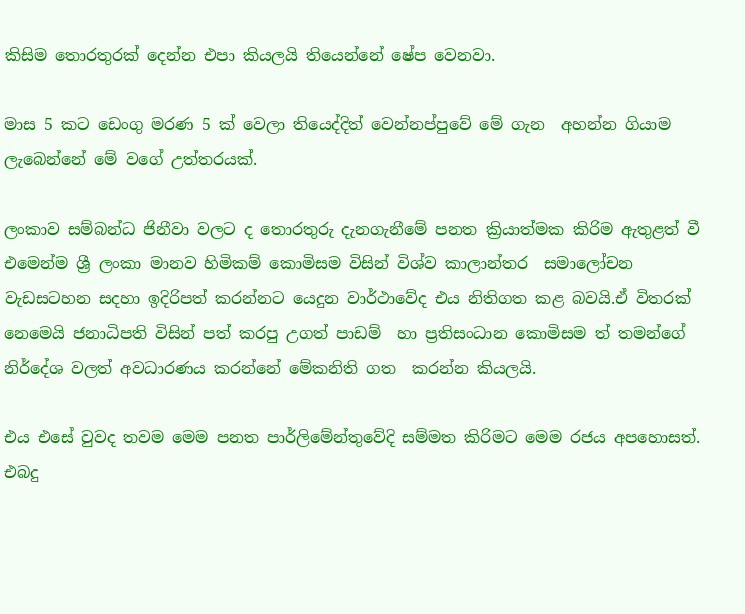කිසිම තොරතුරක් දෙන්න එපා කියලයි තියෙන්නේ ෂේප වෙනවා.

මාස 5 කට ඩෙංගු මරණ 5 ක් වෙලා තියෙද්දිත් වෙන්නප්පුවේ මේ ගැන  අහන්න ගියාම ලැබෙන්නේ මේ වගේ උත්තරයක්.

ලංකාව සම්බන්ධ ජිනීවා වලට ද තොරතුරු දැනගැනීමේ පනත ක්‍රියාත්මක කිරිම ඇතුළත් වී එමෙන්ම ශ්‍රී ලංකා මානව හිමිකම් කොමිසම විසින් විශ්ව කාලාන්තර  සමාලෝචන වැඩසටහන සදහා ඉදිරිපත් කරන්නට යෙදුන වාර්ථාවේද එය නිතිගත කළ බවයි.ඒ විතරක් නෙමෙයි ජනාධිපති විසින් පත් කරපු උගත් පාඩම්  හා ප්‍රතිසංධාන කොමිසම ත් තමන්ගේ නිර්දේශ වලත් අවධාරණය කරන්නේ මේකනිති ගත  කරන්න කියලයි.

එය එසේ වුවද තවම මෙම පනත පාර්ලිමේන්තුවේදි සම්මත කිරිමට මෙම රජය අපහොසත්. එබදු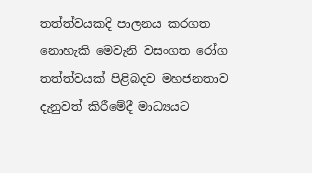තත්ත්වයකදි පාලනය කරගත නොහැකි මෙවැනි වසංගත රෝග තත්ත්වයක් පිළිබදව මහජනතාව දැනුවත් කිරීමේදී මාධ්‍ය‌යට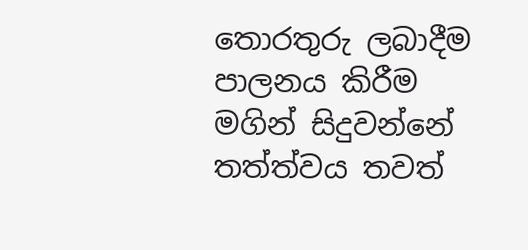තොරතුරු ලබාදීම පාලනය කිරීම මගින් සිදුවන්නේ තත්ත්වය තවත්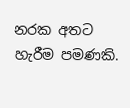නරක අතට හැරීම පමණකි.